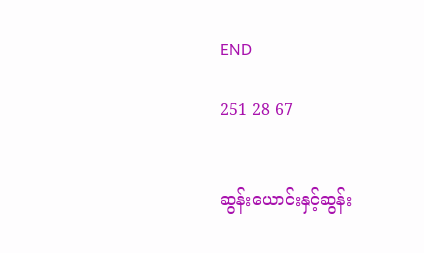END

251 28 67


ဆွန်းယောင်းနှင့်ဆွန်း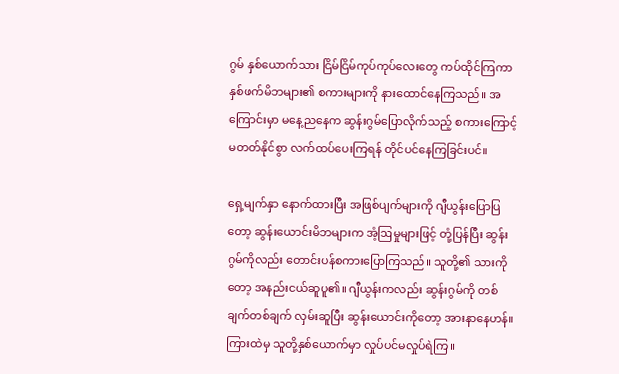ဂွမ် နှစ်ယောက်သား ငြိမ်ငြိမ်ကုပ်ကုပ်လေးတွေ ကပ်ထိုင်ကြကာ နှစ်ဖက်မိဘများ၏ စကားများကို နားထောင်နေကြသည်။ အကြောင်းမှာ မနေ့ညနေက ဆွန်းဂွမ်ပြောလိုက်သည့် စကားကြောင့် မတတ်နိုင်စွာ လက်ထပ်ပေးကြရန် တိုင်ပင်နေကြခြင်းပင်။

ရှေ့မျက်နှာ နောက်ထားပြီး အဖြစ်ပျက်များကို ဂျီယွန်းပြောပြတော့ ဆွန်းယောင်းမိဘများက အံ့ဩမှုများဖြင့် တုံ့ပြန်ပြီး ဆွန်းဂွမ်ကိုလည်း တောင်းပန်စကားပြောကြသည်။ သူတို့၏ သားကိုတော့ အနည်းငယ်ဆူပူ၏။ ဂျီယွန်းကလည်း ဆွန်းဂွမ်ကို တစ်ချက်တစ်ချက် လှမ်းဆူပြီး ဆွန်းယောင်းကိုတော့ အားနာနေဟန်။ ကြားထဲမှ သူတို့နှစ်ယောက်မှာ လှုပ်ပင်မလှုပ်ရဲကြ။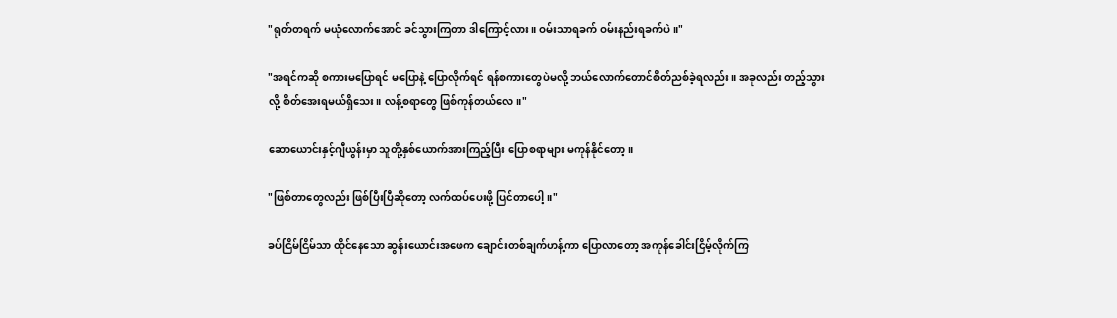"ရုတ်တရက် မယုံလောက်အောင် ခင်သွားကြတာ ဒါကြောင့်လား။ ဝမ်းသာရခက် ဝမ်းနည်းရခက်ပဲ။"

"အရင်ကဆို စကားမပြောရင် မပြောနဲ့ ပြောလိုက်ရင် ရန်စကားတွေပဲမလို့ ဘယ်လောက်တောင်စိတ်ညစ်ခဲ့ရလည်း။ အခုလည်း တည့်သွားလို့ စိတ်အေးရမယ်ရှိသေး။ လန့်စရာတွေ ဖြစ်ကုန်တယ်လေ။"

ဆောယောင်းနှင့်ဂျီယွန်းမှာ သူတို့နှစ်ယောက်အားကြည့်ပြီး ပြောစရာများ မကုန်နိုင်တော့။

"ဖြစ်တာတွေလည်း ဖြစ်ပြီးပြီဆိုတော့ လက်ထပ်ပေးဖို့ ပြင်တာပေါ့။"

ခပ်ငြိမ်ငြိမ်သာ ထိုင်နေသော ဆွန်းယောင်းအဖေက ချောင်းတစ်ချက်ဟန့်ကာ ပြောလာတော့ အကုန်ခေါင်းငြိမ့်လိုက်ကြ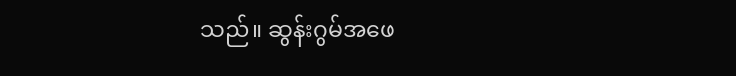သည်။ ဆွန်းဂွမ်အဖေ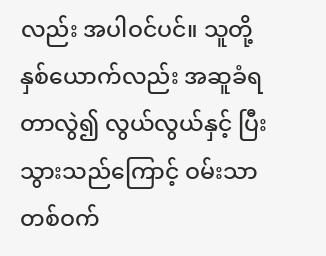လည်း အပါဝင်ပင်။ သူတို့နှစ်ယောက်လည်း အဆူခံရတာလွဲ၍ လွယ်လွယ်နှင့် ပြီးသွားသည်ကြောင့် ဝမ်းသာတစ်ဝက်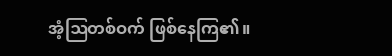အံ့ဩတစ်ဝက် ဖြစ်နေကြ၏။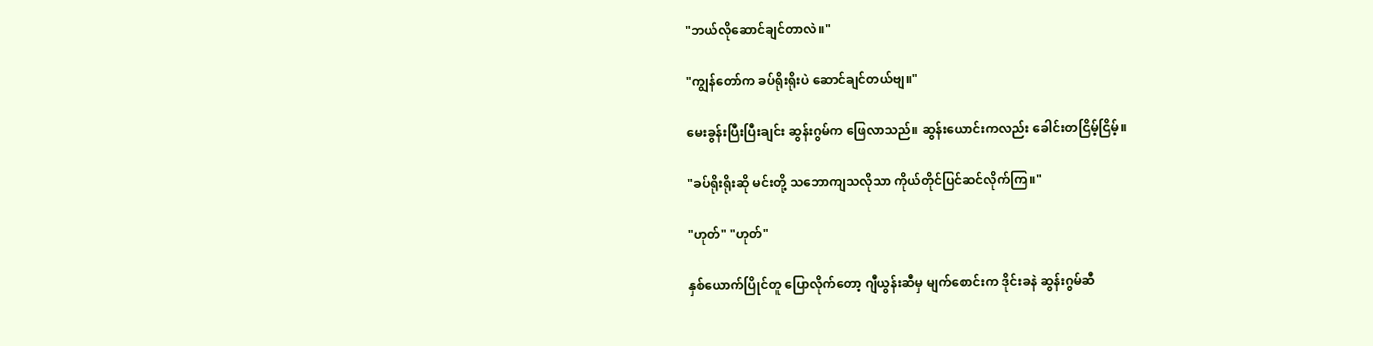"ဘယ်လိုဆောင်ချင်တာလဲ။"

"ကျွန်တော်က ခပ်ရိုးရိုးပဲ ဆောင်ချင်တယ်ဗျ။"

မေးခွန်းပြီးပြီးချင်း ဆွန်းဂွမ်က ဖြေလာသည်။ ဆွန်းယောင်းကလည်း ခေါင်းတငြိမ့်ငြိမ့်။

"ခပ်ရိုးရိုးဆို မင်းတို့ သဘောကျသလိုသာ ကိုယ်တိုင်ပြင်ဆင်လိုက်ကြ။"

"ဟုတ်" "ဟုတ်"

နှစ်ယောက်ပြိုင်တူ ပြောလိုက်တော့ ဂျီယွန်းဆီမှ မျက်စောင်းက ဒိုင်းခနဲ ဆွန်းဂွမ်ဆီ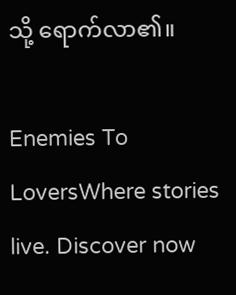သို့ ရောက်လာ၏။

Enemies To LoversWhere stories live. Discover now